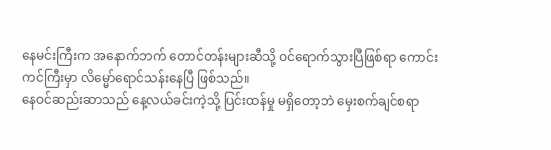နေမင်းကြီးက အနောက်ဘက် တောင်တန်းများဆီသို့ ဝင်ရောက်သွားပြီဖြစ်ရာ ကောင်းကင်ကြီးမှာ လိမ္မော်ရောင်သန်းနေပြီ ဖြစ်သည်။
နေဝင်ဆည်းဆာသည် နေ့လယ်ခင်းကဲ့သို့ ပြင်းထန်မှု မရှိတော့ဘဲ မှေးစက်ချင်စရာ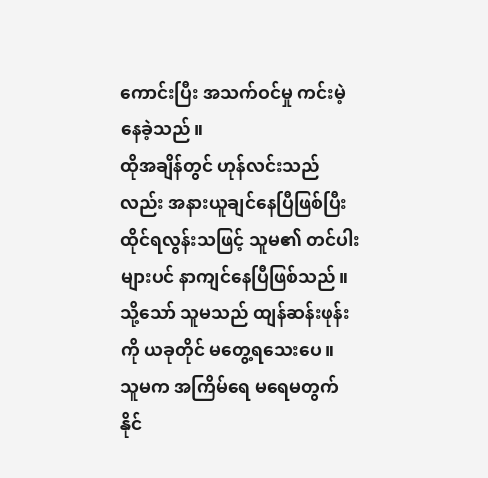ကောင်းပြီး အသက်ဝင်မှု ကင်းမဲ့နေခဲ့သည်။
ထိုအချိန်တွင် ဟုန်လင်းသည်လည်း အနားယူချင်နေပြီဖြစ်ပြီး ထိုင်ရလွန်းသဖြင့် သူမ၏ တင်ပါးများပင် နာကျင်နေပြီဖြစ်သည်။ သို့သော် သူမသည် ထျန်ဆန်းဖုန်းကို ယခုတိုင် မတွေ့ရသေးပေ။
သူမက အကြိမ်ရေ မရေမတွက်နိုင်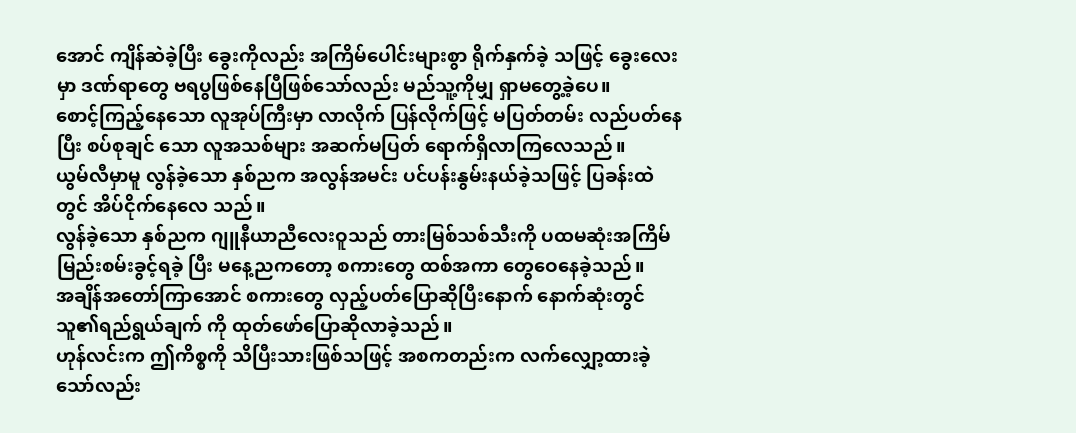အောင် ကျိန်ဆဲခဲ့ပြီး ခွေးကိုလည်း အကြိမ်ပေါင်းများစွာ ရိုက်နှက်ခဲ့ သဖြင့် ခွေးလေးမှာ ဒဏ်ရာတွေ ဗရပွဖြစ်နေပြီဖြစ်သော်လည်း မည်သူ့ကိုမျှ ရှာမတွေ့ခဲ့ပေ။
စောင့်ကြည့်နေသော လူအုပ်ကြီးမှာ လာလိုက် ပြန်လိုက်ဖြင့် မပြတ်တမ်း လည်ပတ်နေပြီး စပ်စုချင် သော လူအသစ်များ အဆက်မပြတ် ရောက်ရှိလာကြလေသည်။
ယွမ်လီမှာမူ လွန်ခဲ့သော နှစ်ညက အလွန်အမင်း ပင်ပန်းနွမ်းနယ်ခဲ့သဖြင့် ပြခန်းထဲတွင် အိပ်ငိုက်နေလေ သည်။
လွန်ခဲ့သော နှစ်ညက ဂျူနီယာညီလေးဝူသည် တားမြစ်သစ်သီးကို ပထမဆုံးအကြိမ် မြည်းစမ်းခွင့်ရခဲ့ ပြီး မနေ့ညကတော့ စကားတွေ ထစ်အကာ တွေဝေနေခဲ့သည်။
အချိန်အတော်ကြာအောင် စကားတွေ လှည့်ပတ်ပြောဆိုပြီးနောက် နောက်ဆုံးတွင် သူ၏ရည်ရွယ်ချက် ကို ထုတ်ဖော်ပြောဆိုလာခဲ့သည်။
ဟုန်လင်းက ဤကိစ္စကို သိပြီးသားဖြစ်သဖြင့် အစကတည်းက လက်လျှော့ထားခဲ့သော်လည်း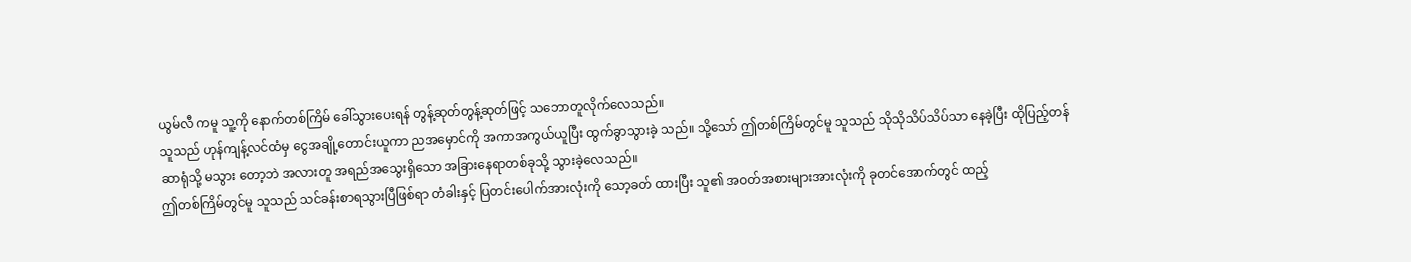ယွမ်လီ ကမူ သူ့ကို နောက်တစ်ကြိမ် ခေါ်သွားပေးရန် တွန့်ဆုတ်တွန့်ဆုတ်ဖြင့် သဘောတူလိုက်လေသည်။
သူသည် ဟုန်ကျန့်လင်ထံမှ ငွေအချို့တောင်းယူကာ ညအမှောင်ကို အကာအကွယ်ယူပြီး ထွက်ခွာသွားခဲ့ သည်။ သို့သော် ဤတစ်ကြိမ်တွင်မူ သူသည် သိုသိုသိပ်သိပ်သာ နေခဲ့ပြီး ထိုပြည့်တန်ဆာရုံသို့ မသွား တော့ဘဲ အလားတူ အရည်အသွေးရှိသော အခြားနေရာတစ်ခုသို့ သွားခဲ့လေသည်။
ဤတစ်ကြိမ်တွင်မူ သူသည် သင်ခန်းစာရသွားပြီဖြစ်ရာ တံခါးနှင့် ပြတင်းပေါက်အားလုံးကို သော့ခတ် ထားပြီး သူ၏ အဝတ်အစားများအားလုံးကို ခုတင်အောက်တွင် ထည့်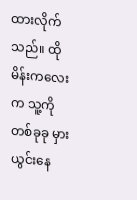ထားလိုက်သည်။ ထိုမိန်းကလေး က သူ့ကို တစ်ခုခု မှားယွင်းနေ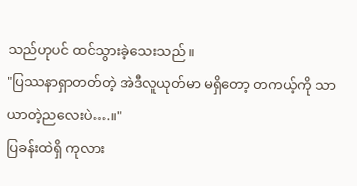သည်ဟုပင် ထင်သွားခဲ့သေးသည်။
"ပြဿနာရှာတတ်တဲ့ အဲဒီလူယုတ်မာ မရှိတော့ တကယ့်ကို သာယာတဲ့ညလေးပဲ….။"
ပြခန်းထဲရှိ ကုလား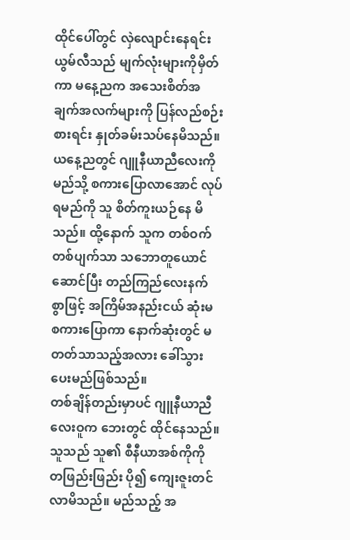ထိုင်ပေါ်တွင် လှဲလျောင်းနေရင်း ယွမ်လီသည် မျက်လုံးများကိုမှိတ်ကာ မနေ့ညက အသေးစိတ်အချက်အလက်များကို ပြန်လည်စဉ်းစားရင်း နှုတ်ခမ်းသပ်နေမိသည်။
ယနေ့ညတွင် ဂျူနီယာညီလေးကို မည်သို့ စကားပြောလာအောင် လုပ်ရမည်ကို သူ စိတ်ကူးယဉ်နေ မိသည်။ ထို့နောက် သူက တစ်ဝက်တစ်ပျက်သာ သဘောတူယောင်ဆောင်ပြီး တည်ကြည်လေးနက် စွာဖြင့် အကြိမ်အနည်းငယ် ဆုံးမစကားပြောကာ နောက်ဆုံးတွင် မတတ်သာသည့်အလား ခေါ်သွား ပေးမည်ဖြစ်သည်။
တစ်ချိန်တည်းမှာပင် ဂျူနီယာညီလေးဝူက ဘေးတွင် ထိုင်နေသည်။ သူသည် သူ၏ စီနီယာအစ်ကိုကို တဖြည်းဖြည်း ပို၍ ကျေးဇူးတင်လာမိသည်။ မည်သည့် အ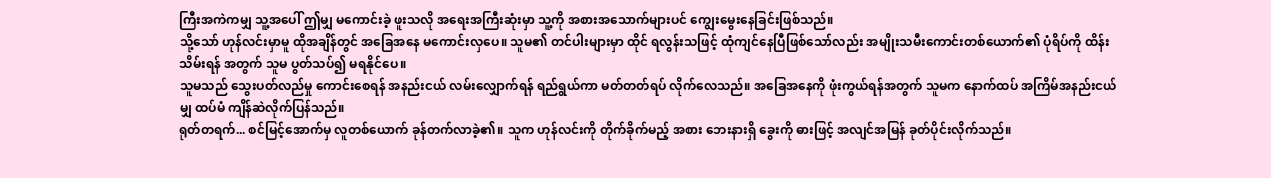ကြီးအကဲကမျှ သူ့အပေါ် ဤမျှ မကောင်းခဲ့ ဖူးသလို အရေးအကြီးဆုံးမှာ သူ့ကို အစားအသောက်များပင် ကျွေးမွေးနေခြင်းဖြစ်သည်။
သို့သော် ဟုန်လင်းမှာမူ ထိုအချိန်တွင် အခြေအနေ မကောင်းလှပေ။ သူမ၏ တင်ပါးများမှာ ထိုင် ရလွန်းသဖြင့် ထုံကျင်နေပြီဖြစ်သော်လည်း အမျိုးသမီးကောင်းတစ်ယောက်၏ ပုံရိပ်ကို ထိန်းသိမ်းရန် အတွက် သူမ ပွတ်သပ်၍ မရနိုင်ပေ။
သူမသည် သွေးပတ်လည်မှု ကောင်းစေရန် အနည်းငယ် လမ်းလျှောက်ရန် ရည်ရွယ်ကာ မတ်တတ်ရပ် လိုက်လေသည်။ အခြေအနေကို ဖုံးကွယ်ရန်အတွက် သူမက နောက်ထပ် အကြိမ်အနည်းငယ်မျှ ထပ်မံ ကျိန်ဆဲလိုက်ပြန်သည်။
ရုတ်တရက်... စင်မြင့်အောက်မှ လူတစ်ယောက် ခုန်တက်လာခဲ့၏။ သူက ဟုန်လင်းကို တိုက်ခိုက်မည့် အစား ဘေးနားရှိ ခွေးကို ဓားဖြင့် အလျင်အမြန် ခုတ်ပိုင်းလိုက်သည်။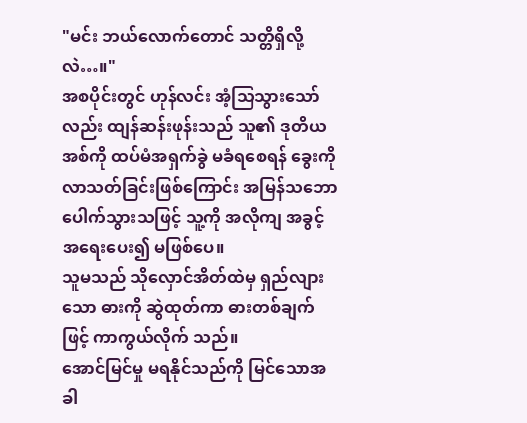"မင်း ဘယ်လောက်တောင် သတ္တိရှိလို့လဲ…။"
အစပိုင်းတွင် ဟုန်လင်း အံ့သြသွားသော်လည်း ထျန်ဆန်းဖုန်းသည် သူ၏ ဒုတိယအစ်ကို ထပ်မံအရှက်ခွဲ မခံရစေရန် ခွေးကို လာသတ်ခြင်းဖြစ်ကြောင်း အမြန်သဘောပေါက်သွားသဖြင့် သူ့ကို အလိုကျ အခွင့် အရေးပေး၍ မဖြစ်ပေ။
သူမသည် သိုလှောင်အိတ်ထဲမှ ရှည်လျားသော ဓားကို ဆွဲထုတ်ကာ ဓားတစ်ချက်ဖြင့် ကာကွယ်လိုက် သည်။
အောင်မြင်မှု မရနိုင်သည်ကို မြင်သောအခါ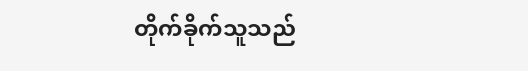တိုက်ခိုက်သူသည်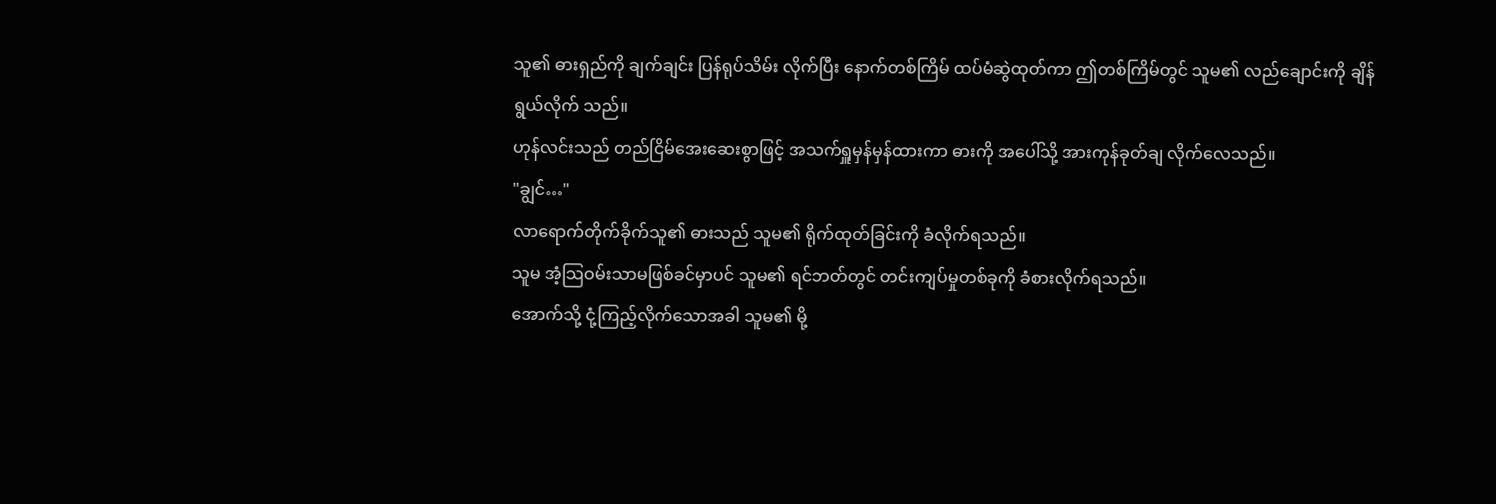သူ၏ ဓားရှည်ကို ချက်ချင်း ပြန်ရုပ်သိမ်း လိုက်ပြီး နောက်တစ်ကြိမ် ထပ်မံဆွဲထုတ်ကာ ဤတစ်ကြိမ်တွင် သူမ၏ လည်ချောင်းကို ချိန်ရွယ်လိုက် သည်။
ဟုန်လင်းသည် တည်ငြိမ်အေးဆေးစွာဖြင့် အသက်ရှူမှန်မှန်ထားကာ ဓားကို အပေါ်သို့ အားကုန်ခုတ်ချ လိုက်လေသည်။
"ချွင်…"
လာရောက်တိုက်ခိုက်သူ၏ ဓားသည် သူမ၏ ရိုက်ထုတ်ခြင်းကို ခံလိုက်ရသည်။
သူမ အံ့သြဝမ်းသာမဖြစ်ခင်မှာပင် သူမ၏ ရင်ဘတ်တွင် တင်းကျပ်မှုတစ်ခုကို ခံစားလိုက်ရသည်။
အောက်သို့ ငုံ့ကြည့်လိုက်သောအခါ သူမ၏ မို့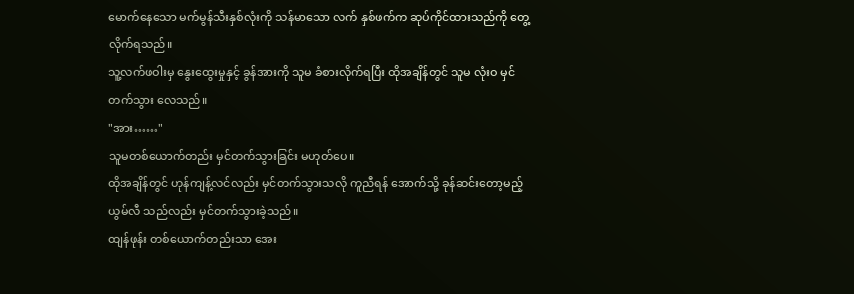မောက်နေသော မက်မွန်သီးနှစ်လုံးကို သန်မာသော လက် နှစ်ဖက်က ဆုပ်ကိုင်ထားသည်ကို တွေ့လိုက်ရသည်။
သူ့လက်ဖဝါးမှ နွေးထွေးမှုနှင့် ခွန်အားကို သူမ ခံစားလိုက်ရပြီး ထိုအချိန်တွင် သူမ လုံးဝ မှင်တက်သွား လေသည်။
"အား……"
သူမတစ်ယောက်တည်း မှင်တက်သွားခြင်း မဟုတ်ပေ။
ထိုအချိန်တွင် ဟုန်ကျန့်လင်လည်း မှင်တက်သွားသလို ကူညီရန် အောက်သို့ ခုန်ဆင်းတော့မည့် ယွမ်လီ သည်လည်း မှင်တက်သွားခဲ့သည်။
ထျန်ဖုန်း တစ်ယောက်တည်းသာ အေး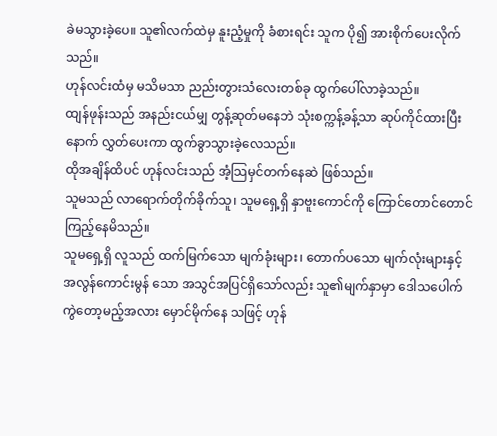ခဲမသွားခဲ့ပေ။ သူ၏လက်ထဲမှ နူးညံ့မှုကို ခံစားရင်း သူက ပို၍ အားစိုက်ပေးလိုက်သည်။
ဟုန်လင်းထံမှ မသိမသာ ညည်းတွားသံလေးတစ်ခု ထွက်ပေါ်လာခဲ့သည်။
ထျန်ဖုန်းသည် အနည်းငယ်မျှ တွန့်ဆုတ်မနေဘဲ သုံးစက္ကန့်ခန့်သာ ဆုပ်ကိုင်ထားပြီးနောက် လွှတ်ပေးကာ ထွက်ခွာသွားခဲ့လေသည်။
ထိုအချိန်ထိပင် ဟုန်လင်းသည် အံ့သြမှင်တက်နေဆဲ ဖြစ်သည်။
သူမသည် လာရောက်တိုက်ခိုက်သူ၊ သူမရှေ့ရှိ နှာဗူးကောင်ကို ကြောင်တောင်တောင် ကြည့်နေမိသည်။
သူမရှေ့ရှိ လူသည် ထက်မြက်သော မျက်ခုံးများ၊ တောက်ပသော မျက်လုံးများနှင့် အလွန်ကောင်းမွန် သော အသွင်အပြင်ရှိသော်လည်း သူ၏မျက်နှာမှာ ဒေါသပေါက်ကွဲတော့မည့်အလား မှောင်မိုက်နေ သဖြင့် ဟုန်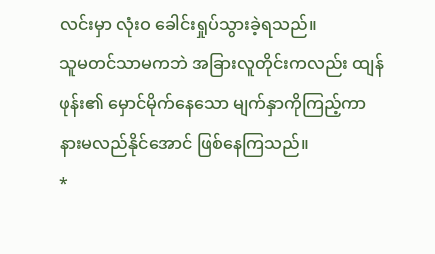လင်းမှာ လုံးဝ ခေါင်းရှုပ်သွားခဲ့ရသည်။
သူမတင်သာမကဘဲ အခြားလူတိုင်းကလည်း ထျန်ဖုန်း၏ မှောင်မိုက်နေသော မျက်နှာကိုကြည့်ကာ နားမလည်နိုင်အောင် ဖြစ်နေကြသည်။
*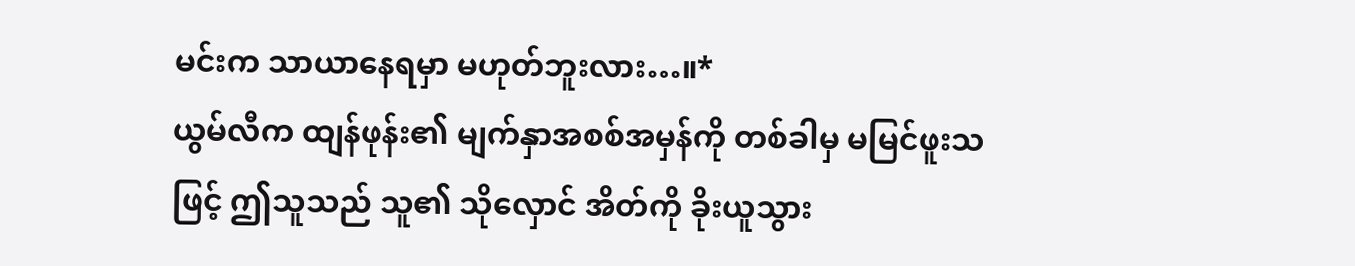မင်းက သာယာနေရမှာ မဟုတ်ဘူးလား…။*
ယွမ်လီက ထျန်ဖုန်း၏ မျက်နှာအစစ်အမှန်ကို တစ်ခါမှ မမြင်ဖူးသဖြင့် ဤသူသည် သူ၏ သိုလှောင် အိတ်ကို ခိုးယူသွား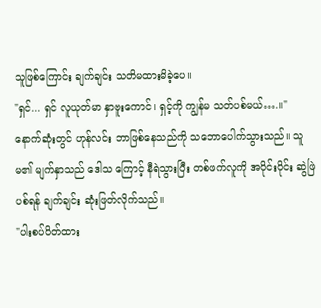သူဖြစ်ကြောင်း ချက်ချင်း သတိမထားမိခဲ့ပေ။
"ရှင်... ရှင် လူယုတ်မာ နှာဗူးကောင်၊ ရှင့်ကို ကျွန်မ သတ်ပစ်မယ်….။"
နောက်ဆုံးတွင် ဟုန်လင်း ဘာဖြစ်နေသည်ကို သဘောပေါက်သွားသည်။ သူမ၏ မျက်နှာသည် ဒေါသ ကြောင့် နီရဲသွားပြီး တစ်ဖက်လူကို အပိုင်းပိုင်း ဆွဲဖြဲပစ်ရန် ချက်ချင်း ဆုံးဖြတ်လိုက်သည်။
"ပါးစပ်ပိတ်ထား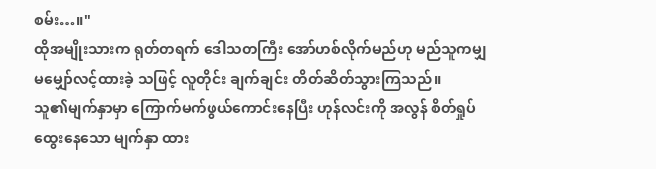စမ်း…။"
ထိုအမျိုးသားက ရုတ်တရက် ဒေါသတကြီး အော်ဟစ်လိုက်မည်ဟု မည်သူကမျှ မမျှော်လင့်ထားခဲ့ သဖြင့် လူတိုင်း ချက်ချင်း တိတ်ဆိတ်သွားကြသည်။
သူ၏မျက်နှာမှာ ကြောက်မက်ဖွယ်ကောင်းနေပြီး ဟုန်လင်းကို အလွန် စိတ်ရှုပ်ထွေးနေသော မျက်နှာ ထား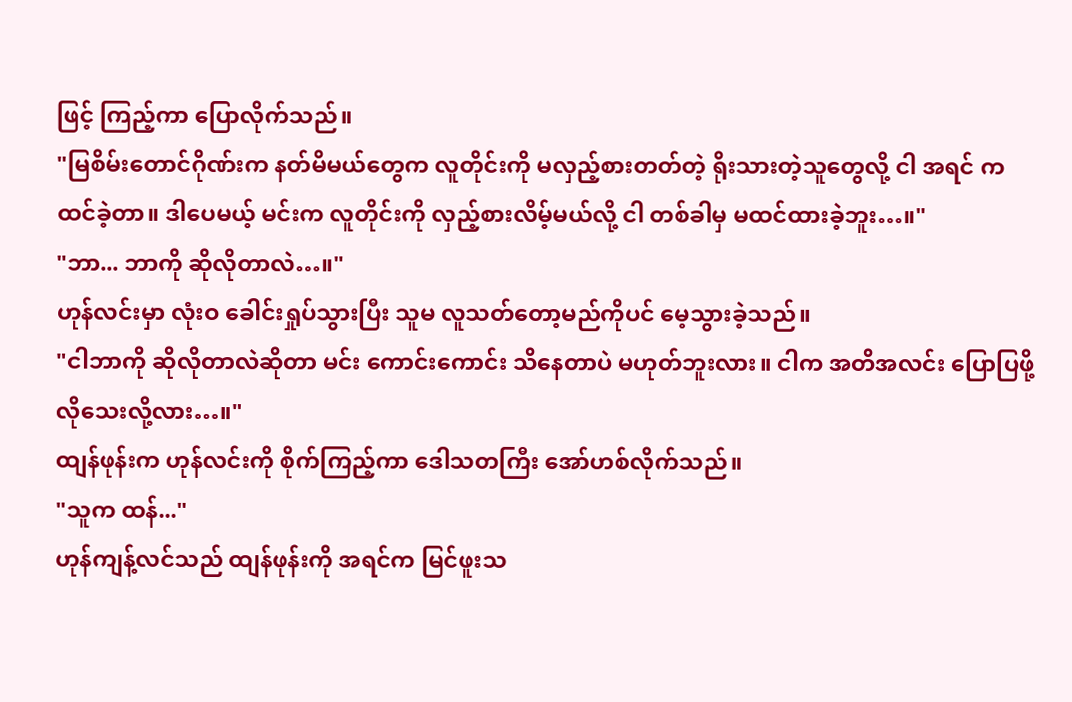ဖြင့် ကြည့်ကာ ပြောလိုက်သည်။
"မြစိမ်းတောင်ဂိုဏ်းက နတ်မိမယ်တွေက လူတိုင်းကို မလှည့်စားတတ်တဲ့ ရိုးသားတဲ့သူတွေလို့ ငါ အရင် က ထင်ခဲ့တာ။ ဒါပေမယ့် မင်းက လူတိုင်းကို လှည့်စားလိမ့်မယ်လို့ ငါ တစ်ခါမှ မထင်ထားခဲ့ဘူး…။"
"ဘာ... ဘာကို ဆိုလိုတာလဲ…။"
ဟုန်လင်းမှာ လုံးဝ ခေါင်းရှုပ်သွားပြီး သူမ လူသတ်တော့မည်ကိုပင် မေ့သွားခဲ့သည်။
"ငါဘာကို ဆိုလိုတာလဲဆိုတာ မင်း ကောင်းကောင်း သိနေတာပဲ မဟုတ်ဘူးလား။ ငါက အတိအလင်း ပြောပြဖို့ လိုသေးလို့လား…။"
ထျန်ဖုန်းက ဟုန်လင်းကို စိုက်ကြည့်ကာ ဒေါသတကြီး အော်ဟစ်လိုက်သည်။
"သူက ထန်..."
ဟုန်ကျန့်လင်သည် ထျန်ဖုန်းကို အရင်က မြင်ဖူးသ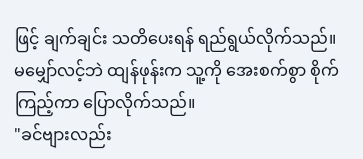ဖြင့် ချက်ချင်း သတိပေးရန် ရည်ရွယ်လိုက်သည်။
မမျှော်လင့်ဘဲ ထျန်ဖုန်းက သူ့ကို အေးစက်စွာ စိုက်ကြည့်ကာ ပြောလိုက်သည်။
"ခင်ဗျားလည်း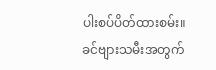ပါးစပ်ပိတ်ထားစမ်း။ ခင်ဗျားသမီးအတွက်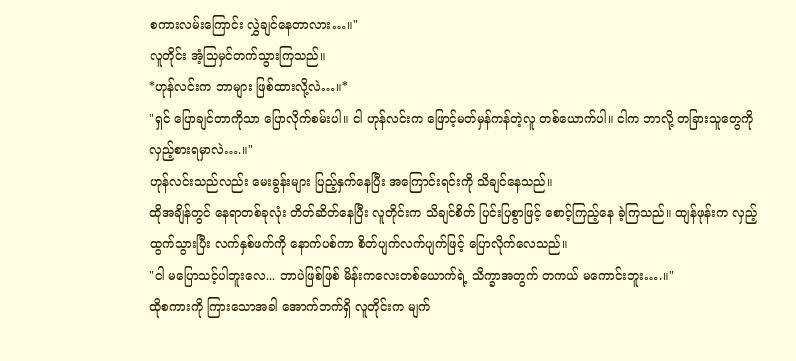စကားလမ်းကြောင်း လွှဲချင်နေတာလား…။"
လူတိုင်း အံ့သြမှင်တက်သွားကြသည်။
*ဟုန်လင်းက ဘာများ ဖြစ်ထားလို့လဲ…။*
"ရှင် ပြောချင်တာကိုသာ ပြောလိုက်စမ်းပါ။ ငါ ဟုန်လင်းက ဖြောင့်မတ်မှန်ကန်တဲ့လူ တစ်ယောက်ပါ။ ငါက ဘာလို့ တခြားသူတွေကို လှည့်စားရမှာလဲ….။"
ဟုန်လင်းသည်လည်း မေးခွန်းများ ပြည့်နှက်နေပြီး အကြောင်းရင်းကို သိချင်နေသည်။
ထိုအချိန်တွင် နေရာတစ်ခုလုံး တိတ်ဆိတ်နေပြီး လူတိုင်းက သိချင်စိတ် ပြင်းပြစွာဖြင့် စောင့်ကြည့်နေ ခဲ့ကြသည်။ ထျန်ဖုန်းက လှည့်ထွက်သွားပြီး လက်နှစ်ဖက်ကို နောက်ပစ်ကာ စိတ်ပျက်လက်ပျက်ဖြင့် ပြောလိုက်လေသည်။
"ငါ မပြောသင့်ပါဘူးလေ... ဘာပဲဖြစ်ဖြစ် မိန်းကလေးတစ်ယောက်ရဲ့ သိက္ခာအတွက် တကယ် မကောင်းဘူး….။"
ထိုစကားကို ကြားသောအခါ အောက်ဘက်ရှိ လူတိုင်းက မျက်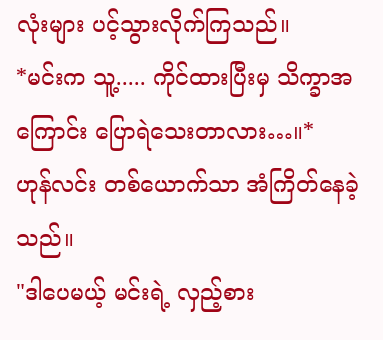လုံးများ ပင့်သွားလိုက်ကြသည်။
*မင်းက သူ့..... ကိုင်ထားပြီးမှ သိက္ခာအကြောင်း ပြောရဲသေးတာလား…။*
ဟုန်လင်း တစ်ယောက်သာ အံကြိတ်နေခဲ့သည်။
"ဒါပေမယ့် မင်းရဲ့ လှည့်စား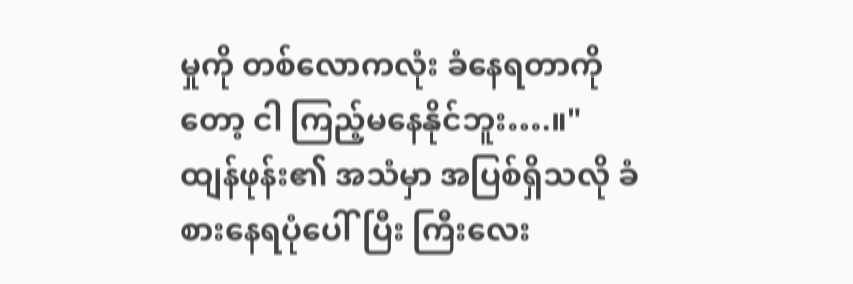မှုကို တစ်လောကလုံး ခံနေရတာကိုတော့ ငါ ကြည့်မနေနိုင်ဘူး….။"
ထျန်ဖုန်း၏ အသံမှာ အပြစ်ရှိသလို ခံစားနေရပုံပေါ်ပြီး ကြီးလေး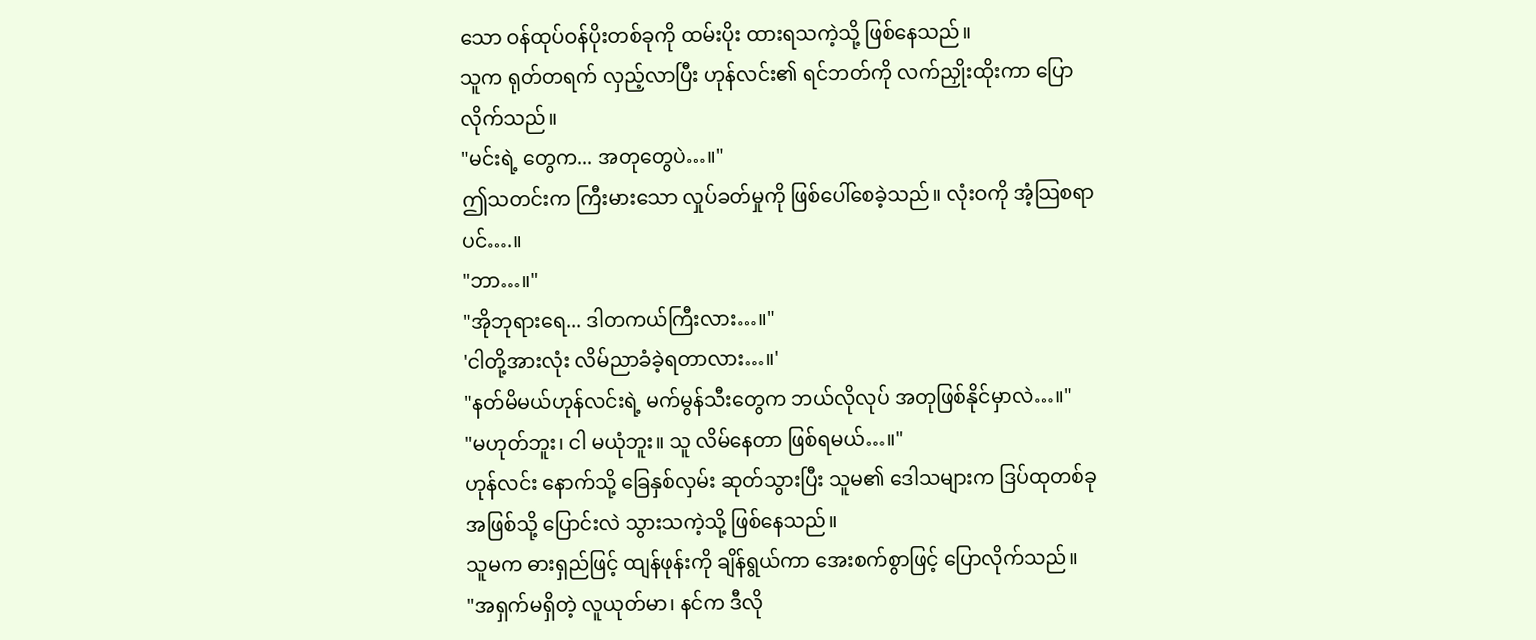သော ဝန်ထုပ်ဝန်ပိုးတစ်ခုကို ထမ်းပိုး ထားရသကဲ့သို့ ဖြစ်နေသည်။
သူက ရုတ်တရက် လှည့်လာပြီး ဟုန်လင်း၏ ရင်ဘတ်ကို လက်ညှိုးထိုးကာ ပြောလိုက်သည်။
"မင်းရဲ့ တွေက... အတုတွေပဲ…။"
ဤသတင်းက ကြီးမားသော လှုပ်ခတ်မှုကို ဖြစ်ပေါ်စေခဲ့သည်။ လုံးဝကို အံ့သြစရာပင်….။
"ဘာ…။"
"အိုဘုရားရေ... ဒါတကယ်ကြီးလား…။"
'ငါတို့အားလုံး လိမ်ညာခံခဲ့ရတာလား…။'
"နတ်မိမယ်ဟုန်လင်းရဲ့ မက်မွန်သီးတွေက ဘယ်လိုလုပ် အတုဖြစ်နိုင်မှာလဲ…။"
"မဟုတ်ဘူး၊ ငါ မယုံဘူး။ သူ လိမ်နေတာ ဖြစ်ရမယ်…။"
ဟုန်လင်း နောက်သို့ ခြေနှစ်လှမ်း ဆုတ်သွားပြီး သူမ၏ ဒေါသများက ဒြပ်ထုတစ်ခုအဖြစ်သို့ ပြောင်းလဲ သွားသကဲ့သို့ ဖြစ်နေသည်။
သူမက ဓားရှည်ဖြင့် ထျန်ဖုန်းကို ချိန်ရွယ်ကာ အေးစက်စွာဖြင့် ပြောလိုက်သည်။
"အရှက်မရှိတဲ့ လူယုတ်မာ၊ နင်က ဒီလို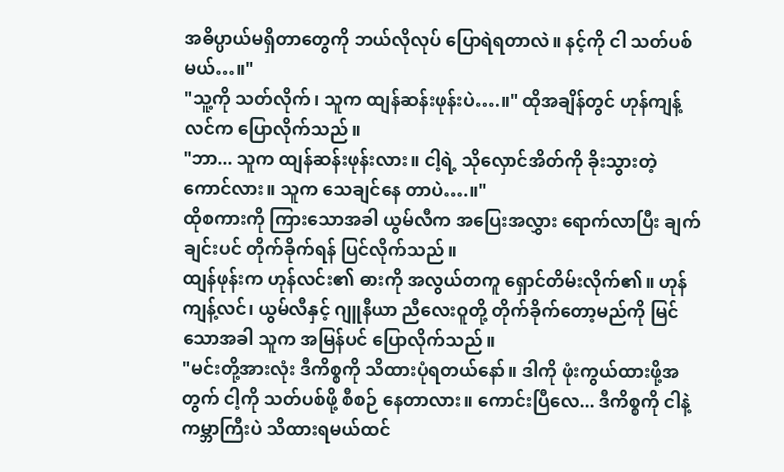အဓိပ္ပာယ်မရှိတာတွေကို ဘယ်လိုလုပ် ပြောရဲရတာလဲ။ နင့်ကို ငါ သတ်ပစ်မယ်…။"
"သူ့ကို သတ်လိုက်၊ သူက ထျန်ဆန်းဖုန်းပဲ….။" ထိုအချိန်တွင် ဟုန်ကျန့်လင်က ပြောလိုက်သည်။
"ဘာ... သူက ထျန်ဆန်းဖုန်းလား။ ငါ့ရဲ့ သိုလှောင်အိတ်ကို ခိုးသွားတဲ့ကောင်လား။ သူက သေချင်နေ တာပဲ….။"
ထိုစကားကို ကြားသောအခါ ယွမ်လီက အပြေးအလွှား ရောက်လာပြီး ချက်ချင်းပင် တိုက်ခိုက်ရန် ပြင်လိုက်သည်။
ထျန်ဖုန်းက ဟုန်လင်း၏ ဓားကို အလွယ်တကူ ရှောင်တိမ်းလိုက်၏။ ဟုန်ကျန့်လင်၊ ယွမ်လီနှင့် ဂျူနီယာ ညီလေးဝူတို့ တိုက်ခိုက်တော့မည်ကို မြင်သောအခါ သူက အမြန်ပင် ပြောလိုက်သည်။
"မင်းတို့အားလုံး ဒီကိစ္စကို သိထားပုံရတယ်နော်။ ဒါကို ဖုံးကွယ်ထားဖို့အတွက် ငါ့ကို သတ်ပစ်ဖို့ စီစဉ် နေတာလား။ ကောင်းပြီလေ... ဒီကိစ္စကို ငါနဲ့ ကမ္ဘာကြီးပဲ သိထားရမယ်ထင်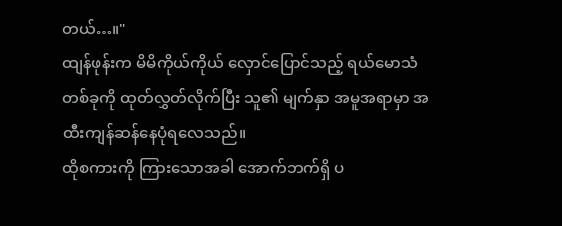တယ်…။"
ထျန်ဖုန်းက မိမိကိုယ်ကိုယ် လှောင်ပြောင်သည့် ရယ်မောသံတစ်ခုကို ထုတ်လွှတ်လိုက်ပြီး သူ၏ မျက်နှာ အမူအရာမှာ အထီးကျန်ဆန်နေပုံရလေသည်။
ထိုစကားကို ကြားသောအခါ အောက်ဘက်ရှိ ပ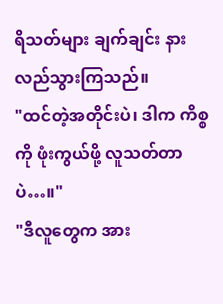ရိသတ်များ ချက်ချင်း နားလည်သွားကြသည်။
"ထင်တဲ့အတိုင်းပဲ၊ ဒါက ကိစ္စကို ဖုံးကွယ်ဖို့ လူသတ်တာပဲ…။"
"ဒီလူတွေက အား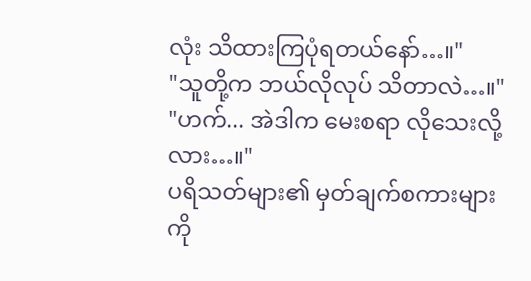လုံး သိထားကြပုံရတယ်နော်…။"
"သူတို့က ဘယ်လိုလုပ် သိတာလဲ…။"
"ဟက်... အဲဒါက မေးစရာ လိုသေးလို့လား…။"
ပရိသတ်များ၏ မှတ်ချက်စကားများကို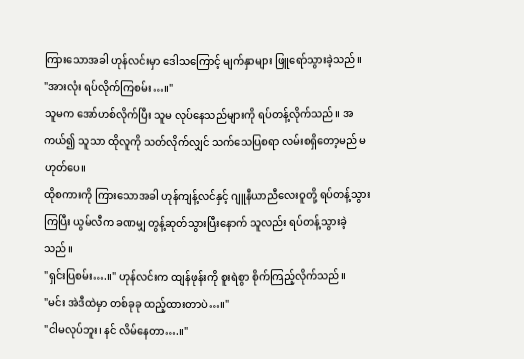ကြားသောအခါ ဟုန်လင်းမှာ ဒေါသကြောင့် မျက်နှာများ ဖြူရော်သွားခဲ့သည်။
"အားလုံး ရပ်လိုက်ကြစမ်း…။"
သူမက အော်ဟစ်လိုက်ပြီး သူမ လုပ်နေသည်များကို ရပ်တန့်လိုက်သည်။ အကယ်၍ သူသာ ထိုလူကို သတ်လိုက်လျှင် သက်သေပြစရာ လမ်းစရှိတော့မည် မဟုတ်ပေ။
ထိုစကားကို ကြားသောအခါ ဟုန်ကျန့်လင်နှင့် ဂျူနီယာညီလေးဝူတို့ ရပ်တန့်သွားကြပြီး ယွမ်လီက ခဏမျှ တွန့်ဆုတ်သွားပြီးနောက် သူလည်း ရပ်တန့်သွားခဲ့သည်။
"ရှင်းပြစမ်း….။" ဟုန်လင်းက ထျန်ဖုန်းကို စူးရဲစွာ စိုက်ကြည့်လိုက်သည်။
"မင်း အဲဒီထဲမှာ တစ်ခုခု ထည့်ထားတာပဲ…။"
"ငါမလုပ်ဘူး၊ နင် လိမ်နေတာ….။"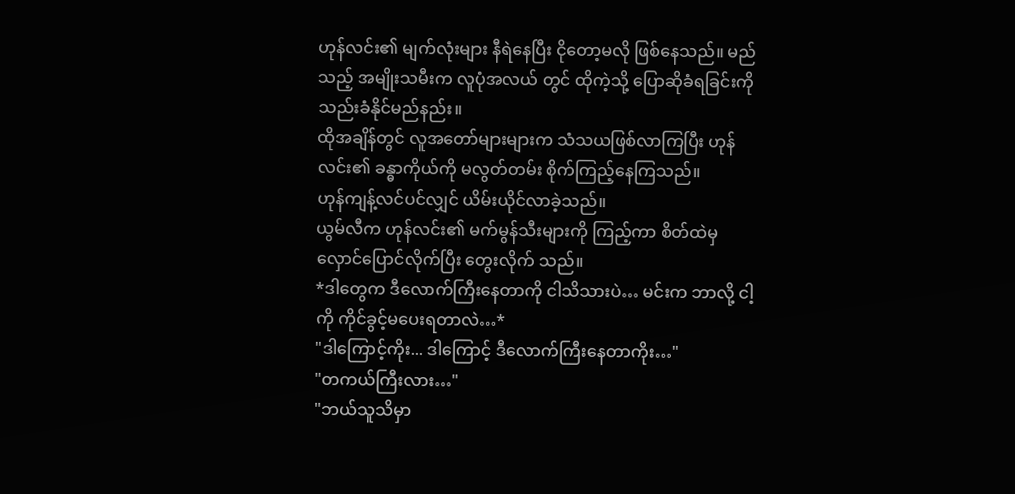ဟုန်လင်း၏ မျက်လုံးများ နီရဲနေပြီး ငိုတော့မလို ဖြစ်နေသည်။ မည်သည့် အမျိုးသမီးက လူပုံအလယ် တွင် ထိုကဲ့သို့ ပြောဆိုခံရခြင်းကို သည်းခံနိုင်မည်နည်း။
ထိုအချိန်တွင် လူအတော်များများက သံသယဖြစ်လာကြပြီး ဟုန်လင်း၏ ခန္ဓာကိုယ်ကို မလွတ်တမ်း စိုက်ကြည့်နေကြသည်။
ဟုန်ကျန့်လင်ပင်လျှင် ယိမ်းယိုင်လာခဲ့သည်။
ယွမ်လီက ဟုန်လင်း၏ မက်မွန်သီးများကို ကြည့်ကာ စိတ်ထဲမှ လှောင်ပြောင်လိုက်ပြီး တွေးလိုက် သည်။
*ဒါတွေက ဒီလောက်ကြီးနေတာကို ငါသိသားပဲ… မင်းက ဘာလို့ ငါ့ကို ကိုင်ခွင့်မပေးရတာလဲ…*
"ဒါကြောင့်ကိုး... ဒါကြောင့် ဒီလောက်ကြီးနေတာကိုး…"
"တကယ်ကြီးလား…"
"ဘယ်သူသိမှာ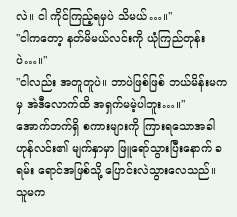လဲ။ ငါ ကိုင်ကြည့်ရမှပဲ သိမယ်…။"
"ငါကတော့ နတ်မိမယ်လင်းကို ယုံကြည်တုန်းပဲ…။"
"ငါလည်း အတူတူပဲ။ ဘာပဲဖြစ်ဖြစ် ဘယ်မိန်းမကမှ အဲဒီလောက်ထိ အရှက်မမဲ့ပါဘူး…။"
အောက်ဘက်ရှိ စကားများကို ကြားရသောအခါ ဟုန်လင်း၏ မျက်နှာမှာ ဖြူရော်သွားပြီးနောက် ခရမ်း ရောင်အဖြစ်သို့ ပြောင်းလဲသွားလေသည်။
သူမက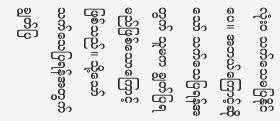လုံးဝ သက်သေမပြနိုင်ပေ။ အဘယ်ကြောင့်ဆိုသော် သက်သေပြရန်အတွက် သူမက ချွတ်ပြရမည်ဖြစ်သောကြောင့် ဖြစ်သည်။ သို့သော် သက်သေပြရန်အတွက် ချွတ်ပြ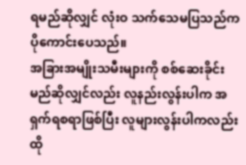ရမည်ဆိုလျှင် လုံးဝ သက်သေမပြသည်က ပိုကောင်းပေသည်။
အခြားအမျိုးသမီးများကို စစ်ဆေးခိုင်းမည်ဆိုလျှင်လည်း လူနည်းလွန်းပါက အရှက်ရစရာဖြစ်ပြီး လူများလွန်းပါကလည်း ထို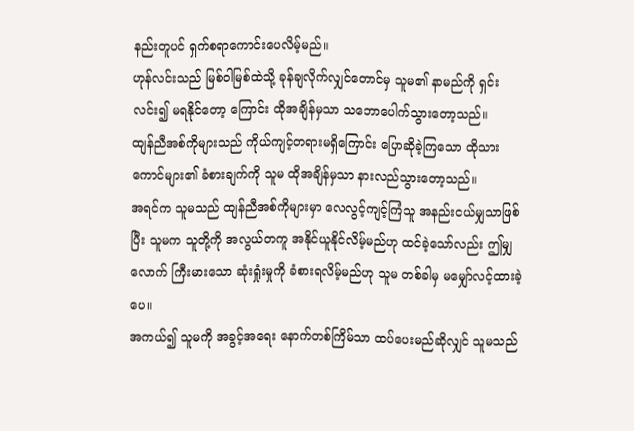နည်းတူပင် ရှက်စရာကောင်းပေလိမ့်မည်။
ဟုန်လင်းသည် မြစ်ဝါမြစ်ထဲသို့ ခုန်ချလိုက်လျှင်တောင်မှ သူမ၏ နာမည်ကို ရှင်းလင်း၍ မရနိုင်တော့ ကြောင်း ထိုအချိန်မှသာ သဘောပေါက်သွားတော့သည်။
ထျန်ညီအစ်ကိုများသည် ကိုယ်ကျင့်တရားမရှိကြောင်း ပြောဆိုခဲ့ကြသော ထိုသားကောင်များ၏ ခံစားချက်ကို သူမ ထိုအချိန်မှသာ နားလည်သွားတော့သည်။
အရင်က သူမသည် ထျန်ညီအစ်ကိုများမှာ လေလွင့်ကျင့်ကြံသူ အနည်းငယ်မျှသာဖြစ်ပြီး သူမက သူတို့ကို အလွယ်တကူ အနိုင်ယူနိုင်လိမ့်မည်ဟု ထင်ခဲ့သော်လည်း ဤမျှလောက် ကြီးမားသော ဆုံးရှုံးမှုကို ခံစားရလိမ့်မည်ဟု သူမ တစ်ခါမှ မမျှော်လင့်ထားခဲ့ပေ။
အကယ်၍ သူမကို အခွင့်အရေး နောက်တစ်ကြိမ်သာ ထပ်ပေးမည်ဆိုလျှင် သူမသည်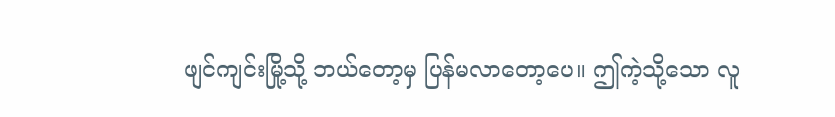ဖျင်ကျင်းမြို့သို့ ဘယ်တော့မှ ပြန်မလာတော့ပေ။ ဤကဲ့သို့သော လူ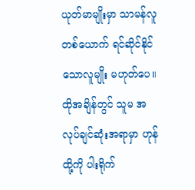ယုတ်မာမျိုးမှာ သာမန်လူတစ်ယောက် ရင်ဆိုင်နိုင် သောလူမျိုး မဟုတ်ပေ။
ထိုအချိန်တွင် သူမ အလုပ်ချင်ဆုံးအရာမှာ ဟုန်ထို့ကို ပါးရိုက်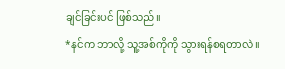ချင်ခြင်းပင် ဖြစ်သည်။
*နင်က ဘာလို့ သူ့အစ်ကိုကို သွားရန်စရတာလဲ။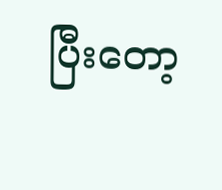ပြီးတော့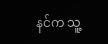နင်က သူ့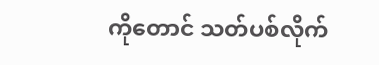ကိုတောင် သတ်ပစ်လိုက်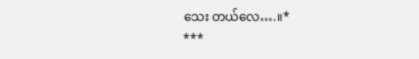သေး တယ်လေ….။*
***